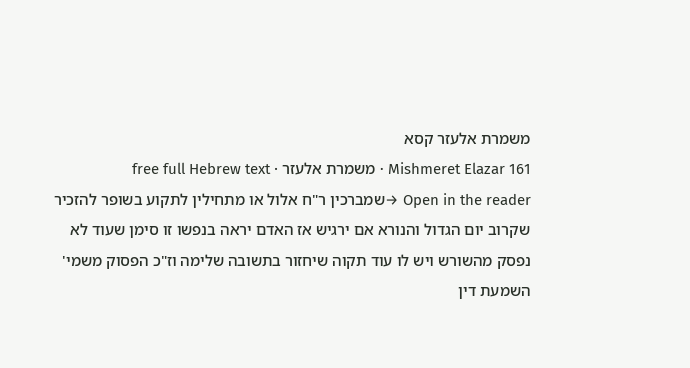משמרת אלעזר קסא
Mishmeret Elazar 161 · משמרת אלעזר · free full Hebrew text
Open in the reader →שמברכין ר"ח אלול או מתחילין לתקוע בשופר להזכיר שקרוב יום הגדול והנורא אם ירגיש אז האדם יראה בנפשו זו סימן שעוד לא נפסק מהשורש ויש לו עוד תקוה שיחזור בתשובה שלימה וז"כ הפסוק משמי' השמעת דין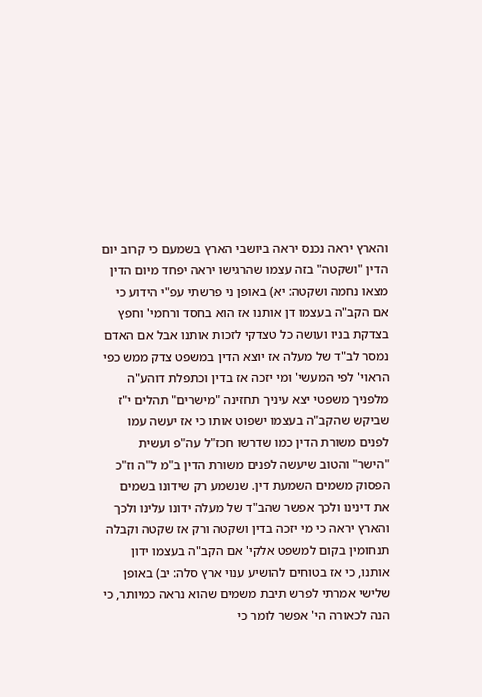והארץ יראה נכנס יראה ביושבי הארץ בשמעם כי קרוב יום הדין "ושקטה" בזה עצמו שהרגישו יראה יפחד מיום הדין מצאו נחמה ושקטה: יא) באופן ני פרשתי עפ"י הידוע כי אם הקב"ה בעצמו דן אותנו אז הוא בחסד ורחמי' וחפץ בצדקת בניו ועושה כל טצדקי לזכות אותנו אבל אם האדם נמסר לב"ד של מעלה אז יוצא הדין במשפט צדק ממש כפי הראוי' לפי המעשי' ומי יזכה אז בדין וכתפלת דוהע"ה מלפניך משפטי יצא עיניך תחזינה "מישרים" תהלים י"ז שביקש שהקב"ה בעצמו ישפוט אותו כי אז יעשה עמו לפנים משורת הדין כמו שדרשו חכז"ל עה"פ ועשית "הישר" והטוב שיעשה לפנים משורת הדין ב"מ ל"ה וז"כ הפסוק משמים השמעת דין. שנשמע רק שידונו בשמים את דינינו ולכך אפשר שהב"ד של מעלה ידונו עלינו ולכך והארץ יראה כי מי יזכה בדין ושקטה ורק אז שקטה וקבלה תנחומין בקום למשפט אלקי' אם הקב"ה בעצמו ידון אותנו, כי אז בטוחים להושיע ענוי ארץ סלה: יב) באופן שלישי אמרתי לפרש תיבת משמים שהוא נראה כמיותר, כי הנה לכאורה הי' אפשר לומר כי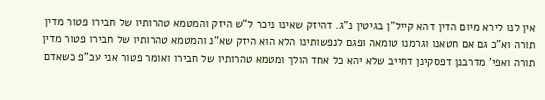אין לנו לירא מיום הדין דהא קייל"ן בגיטין נ"ג. דהיזק שאינו ניכר ל"ש היזק והמטמא טהרותיו של חבירו פטור מדין תורה וא"כ גם אם חטאנו וגרמנו טומאה ופגם לנפשותינו הלא הוא היזק שא"נ והמטמא טהרותיו של חבירו פטור מדין תורה ואפי' מדרבנן דפסקינן דחייב שלא יהא כל אחד הולך ומטמא טהרותיו של חבירו ואומר פטור אני עכ"פ כשאדם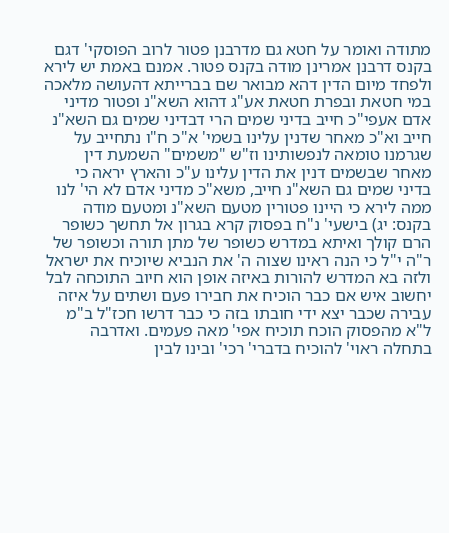מתודה ואומר על חטא גם מדרבנן פטור לרוב הפוסקי' דגם בקנס דרבנן אמרינן מודה בקנס פטור. אמנם באמת יש לירא ולפחד מיום הדין דהא מבואר שם בברייתא דהעושה מלאכה במי חטאת ובפרת חטאת אע"ג דהוא השא"נ ופטור מדיני אדם אעפי"כ חייב בדיני שמים הרי דבדיני שמים גם השא"נ חייב וא"כ מאחר שדנין עלינו בשמי' א"כ ח"ו נתחייב על שגרמנו טומאה לנפשותינו וז"ש "משמים" השמעת דין מאחר שבשמים דנין את הדין עלינו ע"כ והארץ יראה כי בדיני שמים גם השא"נ חייב, משא"כ מדיני אדם לא הי' לנו ממה לירא כי היינו פטורין מטעם השא"נ ומטעם מודה בקנס: יג) בישעי' נ"ח בפסוק קרא בגרון אל תחשך כשופר הרם קולך ואיתא במדרש כשופר של מתן תורה וכשופר של ר"ה י"ל כי הנה ראינו שצוה ה' את הנביא שיוכיח את ישראל ולזה בא המדרש להורות באיזה אופן הוא חיוב התוכחה לבל יחשוב איש אם כבר הוכיח את חבירו פעם ושתים על איזה עבירה שכבר יצא ידי חובתו בזה כי כבר דרשו חכז"ל ב"מ ל"א מהפסוק הוכח תוכיח אפי' מאה פעמים. ואדרבה בתחלה ראוי' להוכיח בדברי' רכי' ובינו לבין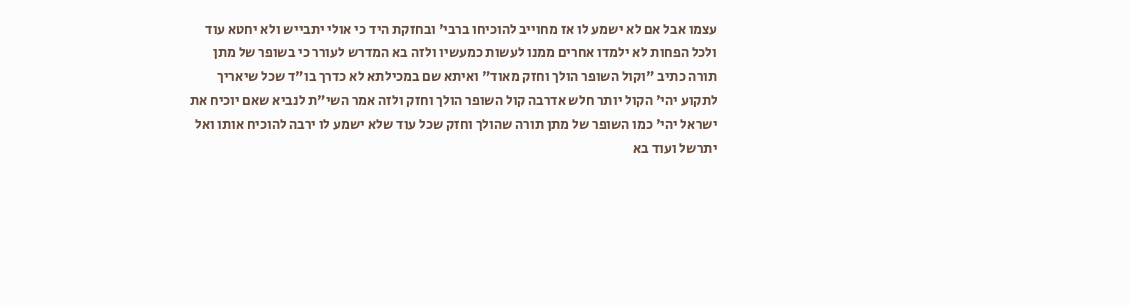עצמו אבל אם לא ישמע לו אז מחוייב להוכיחו ברבי' ובחזקת היד כי אולי יתבייש ולא יחטא עוד ולכל הפחות לא ילמדו אחרים ממנו לעשות כמעשיו ולזה בא המדרש לעורר כי בשופר של מתן תורה כתיב "וקול השופר הולך וחזק מאוד" ואיתא שם במכילתא לא כדרך בו"ד שכל שיאריך לתקוע יהי' הקול יותר חלש אדרבה קול השופר הולך וחזק ולזה אמר השי"ת לנביא שאם יוכיח את ישראל יהי' כמו השופר של מתן תורה שהולך וחזק שכל עוד שלא ישמע לו ירבה להוכיח אותו ואל יתרשל ועוד בא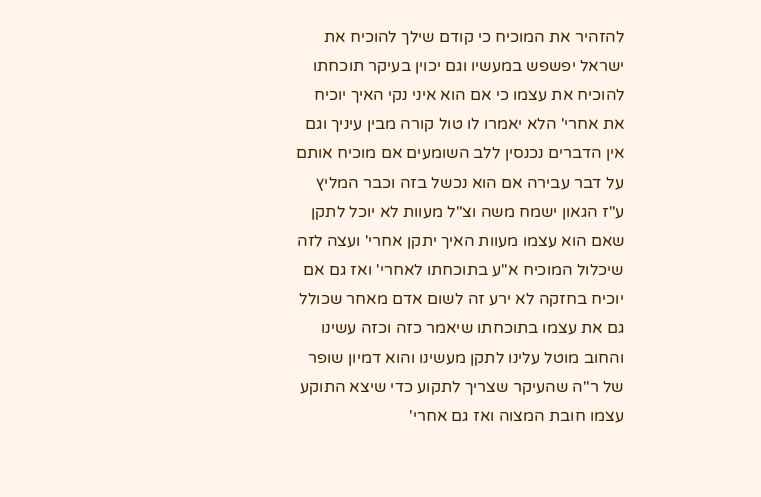להזהיר את המוכיח כי קודם שילך להוכיח את ישראל יפשפש במעשיו וגם יכוין בעיקר תוכחתו להוכיח את עצמו כי אם הוא איני נקי האיך יוכיח את אחרי' הלא יאמרו לו טול קורה מבין עיניך וגם אין הדברים נכנסין ללב השומעים אם מוכיח אותם על דבר עבירה אם הוא נכשל בזה וכבר המליץ ע"ז הגאון ישמח משה וצ"ל מעוות לא יוכל לתקן שאם הוא עצמו מעוות האיך יתקן אחרי' ועצה לזה שיכלול המוכיח א"ע בתוכחתו לאחרי' ואז גם אם יוכיח בחזקה לא ירע זה לשום אדם מאחר שכולל גם את עצמו בתוכחתו שיאמר כזה וכזה עשינו והחוב מוטל עלינו לתקן מעשינו והוא דמיון שופר של ר"ה שהעיקר שצריך לתקוע כדי שיצא התוקע עצמו חובת המצוה ואז גם אחרי'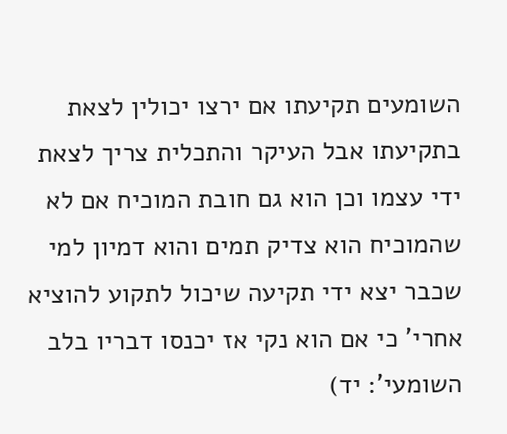השומעים תקיעתו אם ירצו יכולין לצאת בתקיעתו אבל העיקר והתכלית צריך לצאת ידי עצמו וכן הוא גם חובת המוכיח אם לא שהמוכיח הוא צדיק תמים והוא דמיון למי שכבר יצא ידי תקיעה שיכול לתקוע להוציא אחרי' כי אם הוא נקי אז יכנסו דבריו בלב השומעי': יד)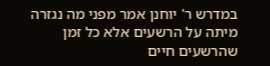במדרש ר' יוחנן אמר מפני מה נגזרה מיתה על הרשעים אלא כל זמן שהרשעים חיים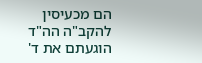הם מכעיסין להקב"ה הה"ד הוגעתם את ד'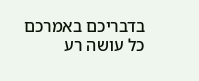בדבריכם באמרכם כל עושה רע